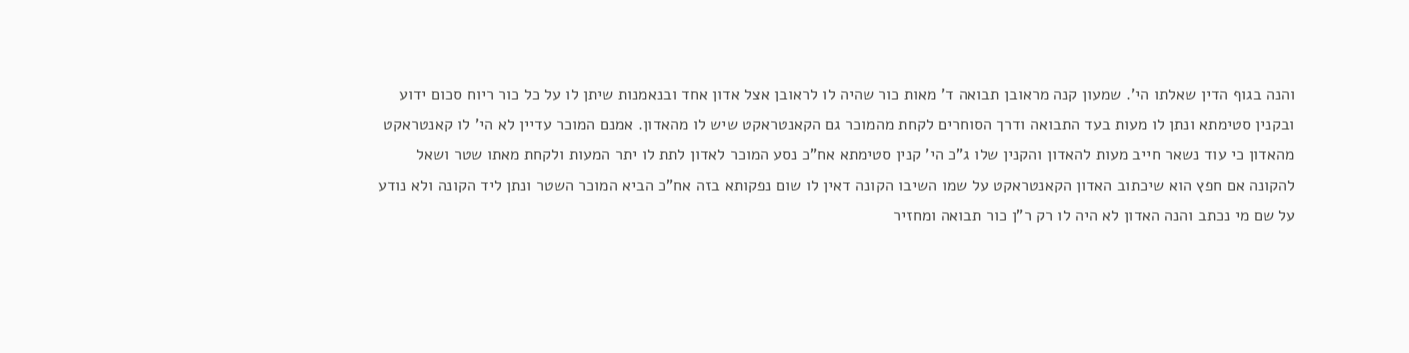והנה בגוף הדין שאלתו הי'. שמעון קנה מראובן תבואה ד' מאות כור שהיה לו לראובן אצל אדון אחד ובנאמנות שיתן לו על כל כור ריוח סכום ידוע ובקנין סטימתא ונתן לו מעות בעד התבואה ודרך הסוחרים לקחת מהמוכר גם הקאנטראקט שיש לו מהאדון. אמנם המוכר עדיין לא הי' לו קאנטראקט מהאדון כי עוד נשאר חייב מעות להאדון והקנין שלו ג"כ הי' קנין סטימתא אח"כ נסע המוכר לאדון לתת לו יתר המעות ולקחת מאתו שטר ושאל להקונה אם חפץ הוא שיכתוב האדון הקאנטראקט על שמו השיבו הקונה דאין לו שום נפקותא בזה אח"כ הביא המוכר השטר ונתן ליד הקונה ולא נודע על שם מי נכתב והנה האדון לא היה לו רק ר"ן כור תבואה ומחזיר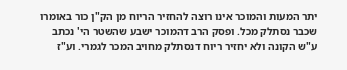יתר המעות והמוכר אינו רוצה להחזיר הריוח מן הק"ן כור באומרו שכבר נסתלק מכל. ופסק הרב דהמוכר ישבע שהשטר הי' נכתב ע"ש הקונה ולא יחזיר ריוח דנסתלק מחויב המכר לגמרי. וע"ז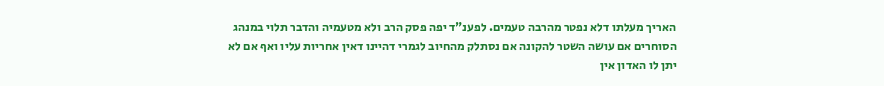האריך מעלתו דלא נפטר מהרבה טעמים. לפענ"ד יפה פסק הרב ולא מטעמיה והדבר תלוי במנהג הסוחרים אם עושה השטר להקונה אם נסתלק מהחיוב לגמרי דהיינו דאין אחריות עליו ואף אם לא יתן לו האדון אין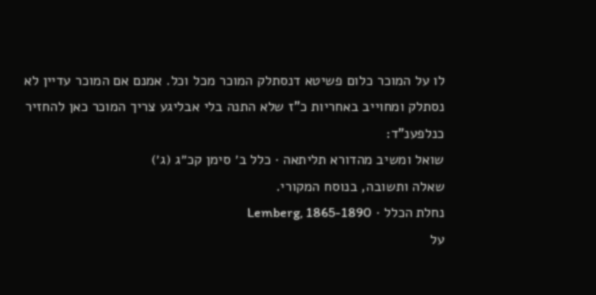לו על המוכר כלום פשיטא דנסתלק המוכר מכל וכל. אמנם אם המוכר עדיין לא נסתלק ומחוייב באחריות כ"ז שלא התנה בלי אבליגע צריך המוכר כאן להחזיר כנלפענ"ד:
שואל ומשיב מהדורא תליתאה · כלל ב׳ סימן קכ״ג (ג׳)
שאלה ותשובה, בנוסח המקורי.
נחלת הכלל · Lemberg, 1865-1890
על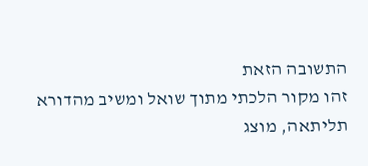התשובה הזאת
זהו מקור הלכתי מתוך שואל ומשיב מהדורא תליתאה, מוצג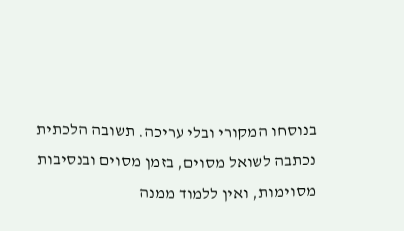בנוסחו המקורי ובלי עריכה. תשובה הלכתית נכתבה לשואל מסוים, בזמן מסוים ובנסיבות מסוימות, ואין ללמוד ממנה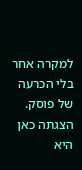למקרה אחר בלי הכרעה של פוסק. הצגתה כאן היא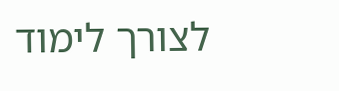לצורך לימוד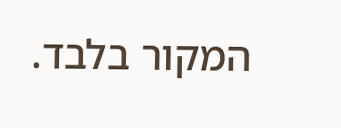המקור בלבד.